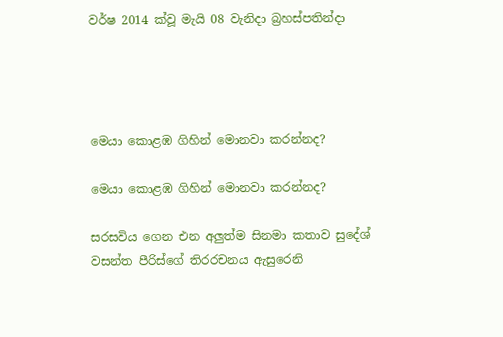වර්ෂ 2014 ක්වූ මැයි 08 වැනිදා බ්‍රහස්පතින්දා




මෙයා කොළඹ ගිහින් මොනවා කරන්නද?

මෙයා කොළඹ ගිහින් මොනවා කරන්නද?

සරසවිය ගෙන එන අලුත්ම සිනමා කතාව සුදේශ් වසන්ත පීරිස්ගේ තිරරචනය ඇසුරෙනි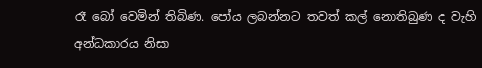රෑ බෝ වෙමින් තිබිණ. පෝය ලබන්නට තවත් කල් නොතිබුණ ද වැහි අන්ධකාරය නිසා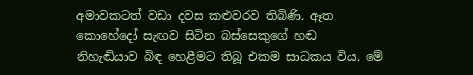අමාවකටත් වඩා දවස කළුවරව තිබිණි. ඈත කොහේදෝ සැඟව සිටින බස්සෙකුගේ හඬ නිහැඬියාව බිඳ හෙළීමට තිබූ එකම සාධකය විය. මේ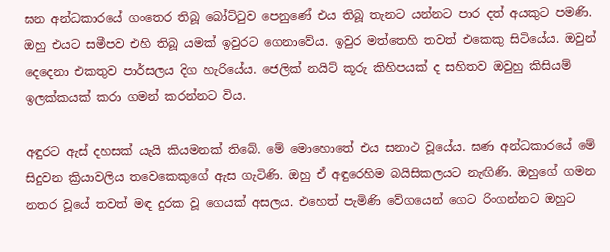ඝන අන්ධකාරයේ ගංතෙර තිබූ බෝට්ටුව පෙනුණේ එය තිබූ තැනට යන්නට පාර දත් අයකුට පමණි. ඔහු එයට සමීපව එහි තිබූ යමක් ඉවුරට ගෙනාවේය. ඉවුර මත්තෙහි තවත් එකෙකු සිටියේය. ඔවුන් දෙදෙනා එකතුව පාර්සලය දිග හැරියේය. ජෙලික් නයිට් කූරු කිහිපයක් ද සහිතව ඔවුහු කිසියම් ඉලක්කයක් කරා ගමන් කරන්නට විය.

අඳුරට ඇස් දහසක් යැයි කියමනක් තිබේ. මේ මොහොතේ එය සනාථ වූයේය. ඝණ අන්ධකාරයේ මේ සිදුවන ක්‍රියාවලිය තවෙකෙකුගේ ඇස ගැටිණි. ඔහු ඒ අඳුරෙහිම බයිසිකලයට නැඟිණි. ඔහුගේ ගමන නතර වූයේ තවත් මඳ දුරක වූ ගෙයක් අසලය. එහෙත් පැමිණි වේගයෙන් ගෙට රිංගන්නට ඔහුට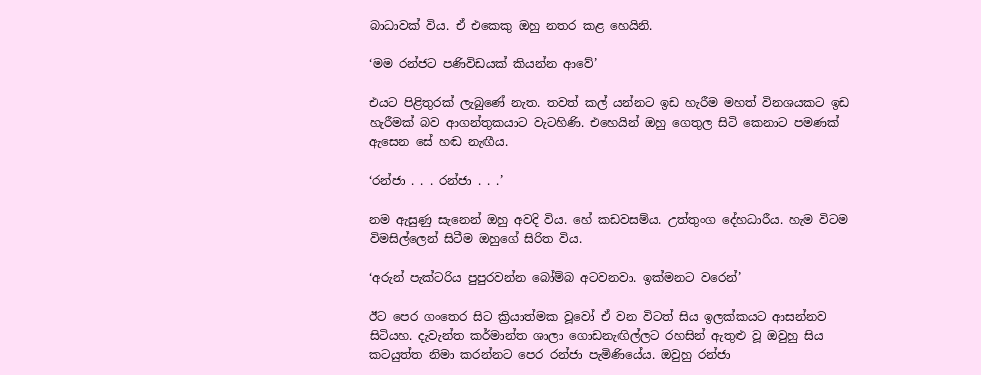බාධාවක් විය. ඒ එකෙකු ඔහු නතර කළ හෙයිනි.

‘මම රන්ජට පණිවිඩයක් කියන්න ආවේ’

එයට පිළිතුරක් ලැබුණේ නැත. තවත් කල් යන්නට ඉඩ හැරීම මහත් විනශයකට ඉඩ හැරීමක් බව ආගන්තුකයාට වැටහිණි. එහෙයින් ඔහු ගෙතුල සිටි කෙනාට පමණක් ඇසෙන සේ හඬ නැඟීය.

‘රන්ජා . . . රන්ජා . . .’

නම ඇසුණු සැනෙන් ඔහු අවදි විය. හේ කඩවසම්ය. උත්තුංග දේහධාරීය. හැම විටම විමසිල්ලෙන් සිටීම ඔහුගේ සිරිත විය.

‘අරුන් පැක්ටරිය පුපුරවන්න බෝම්බ අටවනවා. ඉක්මනට වරෙන්’

ඊට පෙර ගංතෙර සිට ක්‍රියාත්මක වූවෝ ඒ වන විටත් සිය ඉලක්කයට ආසන්නව සිටියහ. දැවැන්ත කර්මාන්ත ශාලා ගොඩනැඟිල්ලට රහසින් ඇතුළු වූ ඔවුහු සිය කටයුත්ත නිමා කරන්නට පෙර රන්ජා පැමිණියේය. ඔවුහු රන්ජා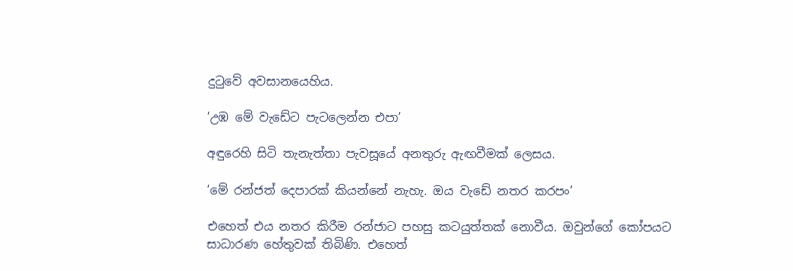දුටුවේ අවසානයෙහිය.

‘උඹ මේ වැඩේට පැටලෙන්න එපා’

අඳුරෙහි සිටි තැනැත්තා පැවසූයේ අනතුරු ඇඟවීමක් ලෙසය.

‘මේ රන්ජත් දෙපාරක් කියන්නේ නැහැ. ඔය වැඩේ නතර කරපං’

එහෙත් එය නතර කිරීම රන්ජාට පහසු කටයුත්තක් නොවීය. ඔවුන්ගේ කෝපයට සාධාරණ හේතුවක් තිබිණි. එහෙත්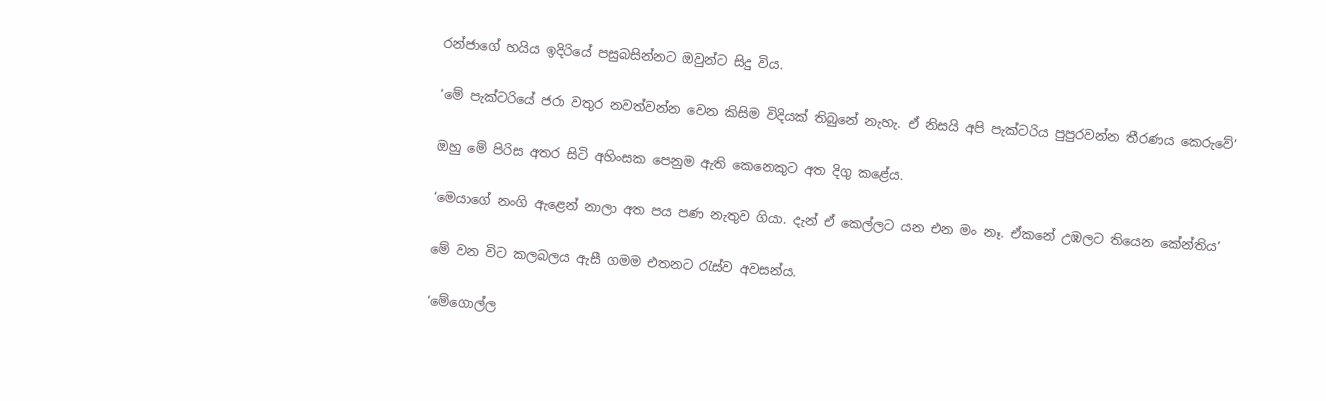රන්ජාගේ හයිය ඉදිරියේ පසුබසින්නට ඔවුන්ට සිදු විය.

‘මේ පැක්ටරියේ ජරා වතුර නවත්වන්න වෙන කිසිම විදියක් තිබුනේ නැහැ. ඒ නිසයි අපි පැක්ටරිය පුපුරවන්න තීරණය කෙරුවේ’

ඔහු මේ පිරිස අතර සිටි අහිංසක පෙනුම ඇති කෙනෙකුට අත දිගු කළේය.

‘මෙයාගේ නංගි ඇළෙන් නාලා අත පය පණ නැතුව ගියා. දැන් ඒ කෙල්ලට යන එන මං නෑ. ඒකනේ උඹලට තියෙන කේන්තිය’

මේ වන විට කලබලය ඇසී ගමම එතනට රැස්ව අවසන්ය.

‘මේගොල්ල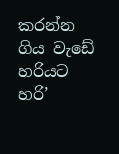කරන්න ගිය වැඩේ හරියට හරි’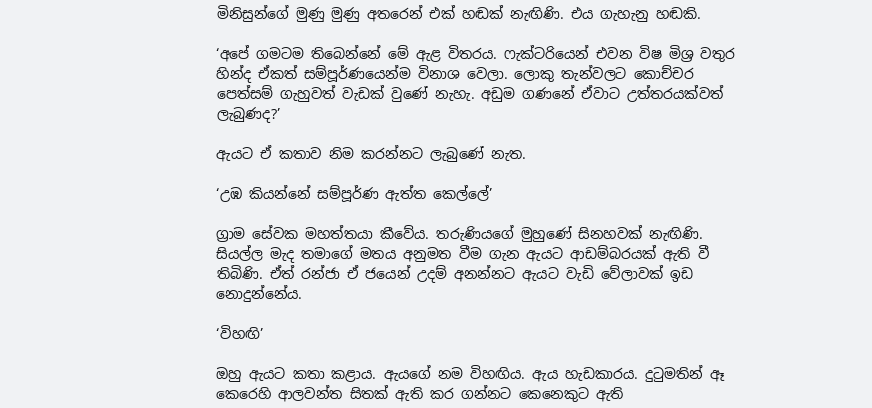මිනිසුන්ගේ මුණු මුණු අතරෙන් එක් හඬක් නැඟිණි. එය ගැහැනු හඬකි.

‘අපේ ගමටම තිබෙන්නේ මේ ඇළ විතරය. ෆැක්ටරියෙන් එවන විෂ මිශ්‍ර වතුර හින්ද ඒකත් සම්පූර්ණයෙන්ම විනාශ වෙලා. ලොකු තැන්වලට කොච්චර පෙත්සම් ගැහුවත් වැඩක් වුණේ නැහැ. අඩුම ගණනේ ඒවාට උත්තරයක්වත් ලැබුණද?’

ඇයට ඒ කතාව නිම කරන්නට ලැබුණේ නැත.

‘උඹ කියන්නේ සම්පූර්ණ ඇත්ත කෙල්ලේ’

ග්‍රාම සේවක මහත්තයා කීවේය. තරුණියගේ මුහුණේ සිනහවක් නැඟිණි. සියල්ල මැද තමාගේ මතය අනුමත වීම ගැන ඇයට ආඩම්බරයක් ඇති වී තිබිණි. ඒත් රන්ජා ඒ ජයෙන් උදම් අනන්නට ඇයට වැඩි වේලාවක් ඉඩ නොදුන්නේය.

‘විහඟි’

ඔහු ඇයට කතා කළාය. ඇයගේ නම විහඟිය. ඇය හැඩකාරය. දුටුමතින් ඈ කෙරෙහි ආලවන්ත සිතක් ඇති කර ගන්නට කෙනෙකුට ඇති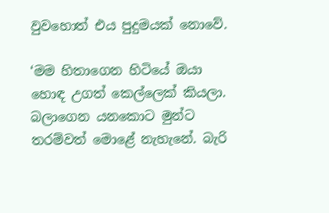වුවහොත් එය පුදුමයක් නොවේ.

‘මම හිතාගෙන හිටියේ ඔයා හොඳ උගත් කෙල්ලෙක් කියලා. බලාගෙන යනකොට මුන්ට තරම්වත් මොළේ නැහැනේ. බැරි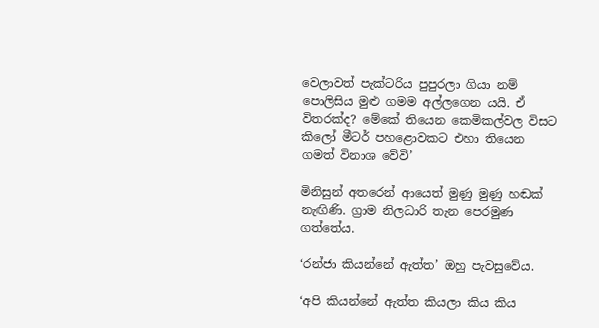වෙලාවත් පැක්ටරිය පුපුරලා ගියා නම් පොලිසිය මුළු ගමම අල්ලගෙන යයි. ඒ විතරක්ද? මේකේ තියෙන කෙමිකල්වල විසට කිලෝ මීටර් පහළොවකට එහා තියෙන ගමත් විනාශ වේවි’

මිනිසුන් අතරෙන් ආයෙත් මුණු මුණු හඬක් නැඟිණි. ග්‍රාම නිලධාරි තැන පෙරමුණ ගත්තේය.

‘රන්ජා කියන්නේ ඇත්ත’ ඔහු පැවසුවේය.

‘අපි කියන්නේ ඇත්ත කියලා කිය කිය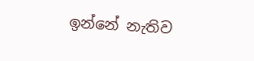ඉන්නේ නැතිව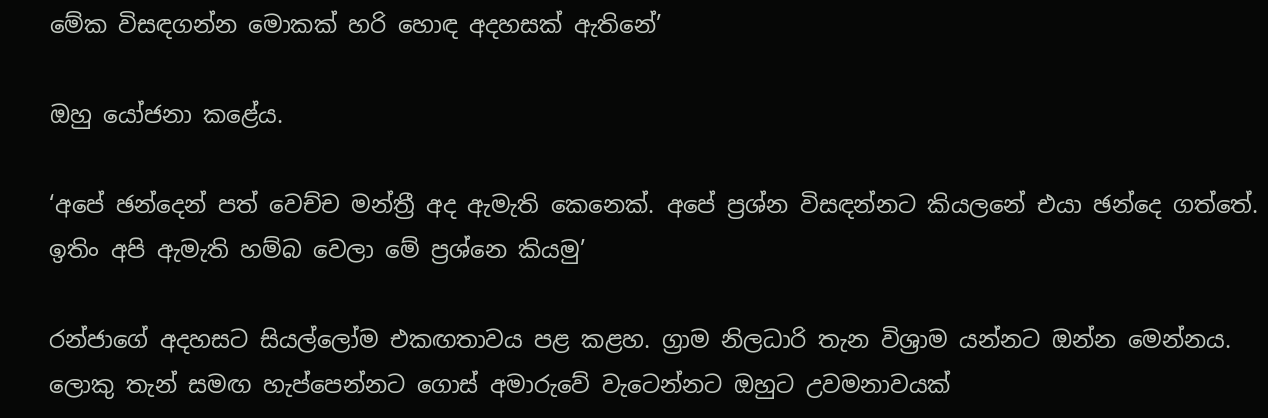මේක විසඳගන්න මොකක් හරි හොඳ අදහසක් ඇතිනේ’

ඔහු යෝජනා කළේය.

‘අපේ ඡන්දෙන් පත් වෙච්ච මන්ත්‍රී අද ඇමැති කෙනෙක්. අපේ ප්‍රශ්න විසඳන්නට කියලනේ එයා ඡන්දෙ ගත්තේ. ඉතිං අපි ඇමැති හම්බ වෙලා මේ ප්‍රශ්නෙ කියමු’

රන්ජාගේ අදහසට සියල්ලෝම එකඟතාවය පළ කළහ. ග්‍රාම නිලධාරි තැන විශ්‍රාම යන්නට ඔන්න මෙන්නය. ලොකු තැන් සමඟ හැප්පෙන්නට ගොස් අමාරුවේ වැටෙන්නට ඔහුට උවමනාවයක්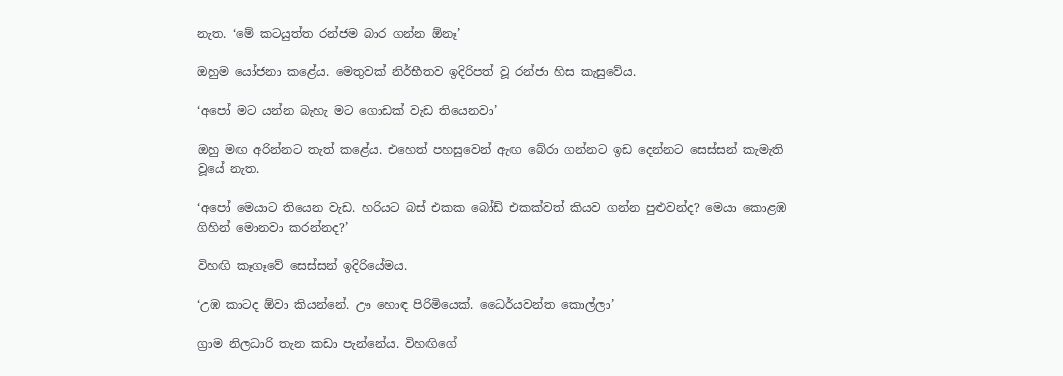නැත. ‘මේ කටයුත්ත රන්ජම බාර ගන්න ඕනෑ’

ඔහුම යෝජනා කළේය. මෙතුවක් නිර්භීතව ඉදිරිපත් වූ රන්ජා හිස කැසුවේය.

‘අපෝ මට යන්න බැහැ මට ගොඩක් වැඩ තියෙනවා’

ඔහු මඟ අරින්නට තැත් කළේය. එහෙත් පහසුවෙන් ඇඟ බේරා ගන්නට ඉඩ දෙන්නට සෙස්සන් කැමැති වූයේ නැත.

‘අපෝ මෙයාට තියෙන වැඩ. හරියට බස් එකක බෝඩ් එකක්වත් කියව ගන්න පුළුවන්ද? මෙයා කොළඹ ගිහින් මොනවා කරන්නද?’

විහඟි කෑගෑවේ සෙස්සන් ඉදිරියේමය.

‘උඹ කාටද ඕවා කියන්නේ. ඌ හොඳ පිරිමියෙක්. ධෛර්යවන්ත කොල්ලා’

ග්‍රාම නිලධාරි තැන කඩා පැන්නේය. විහඟිගේ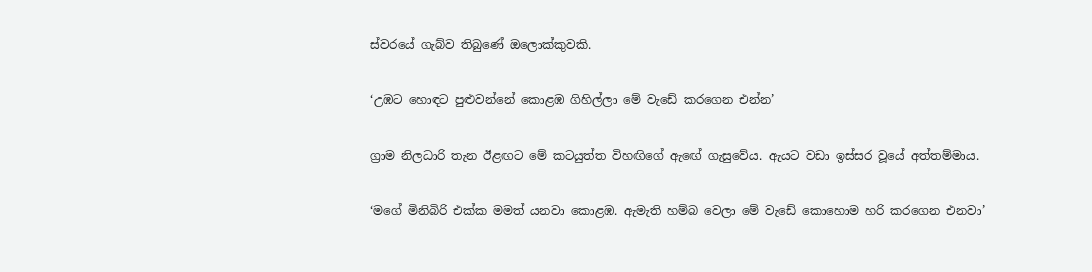ස්වරයේ ගැබ්ව තිබුණේ ඔලොක්කුවකි.

‘උඹට හොඳට පුළුවන්නේ කොළඹ ගිහිල්ලා මේ වැඩේ කරගෙන එන්න’

ග්‍රාම නිලධාරි තැන ඊළඟට මේ කටයුත්ත විහඟිගේ ඇඟේ ගැසුවේය. ඇයට වඩා ඉස්සර වූයේ අත්තම්මාය.

‘මගේ මිනිබිරි එක්ක මමත් යනවා කොළඹ. ඇමැති හම්බ වෙලා මේ වැඩේ කොහොම හරි කරගෙන එනවා’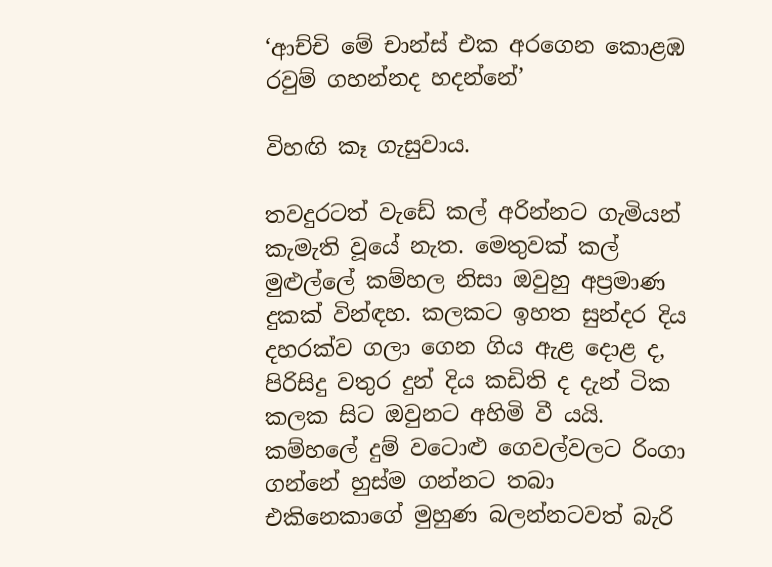‘ආච්චි මේ චාන්ස් එක අරගෙන කොළඹ රවුම් ගහන්නද හදන්නේ’

විහඟි කෑ ගැසුවාය.

තවදුරටත් වැඩේ කල් අරින්නට ගැමියන් කැමැති වූයේ නැත. මෙතුවක් කල් මුළුල්ලේ කම්හල නිසා ඔවුහු අප්‍රමාණ දුකක් වින්ඳහ. කලකට ඉහත සුන්දර දිය දහරක්ව ගලා ගෙන ගිය ඇළ දොළ ද, පිරිසිදු වතුර දුන් දිය කඩිති ද දැන් ටික කලක සිට ඔවුනට අහිමි වී යයි. කම්හලේ දුම් වටොළු ගෙවල්වලට රිංගා ගන්නේ හුස්ම ගන්නට තබා එකිනෙකාගේ මුහුණ බලන්නටවත් බැරි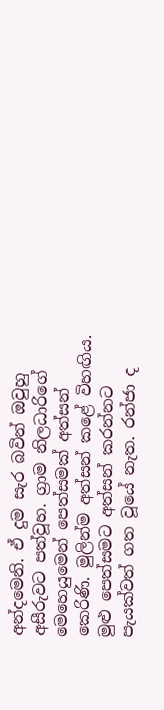අන්දමෙනි. ඒ දුම සැර බවින් ඔවුහු අසීරුවට පත්වූහ. ග්‍රාම නිලධාරිගේ මෙහෙයුමෙන් පෙත්සමක් අත්සන් කෙරිණි. මුලින්ම අත්සන් කළේ විහඟිය. මුළු පෙත්සමට අත්සන් කරන්නට පැයක්වත් ගත වූයේ නැත. රන්ජා ද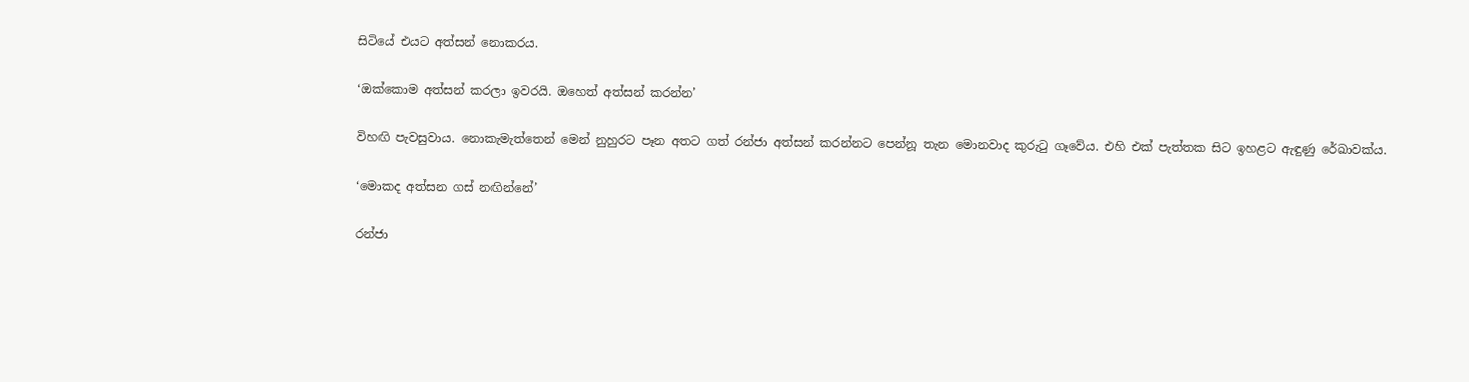සිටියේ එයට අත්සන් නොකරය.

‘ඔක්කොම අත්සන් කරලා ඉවරයි. ඔහෙත් අත්සන් කරන්න’

විහඟි පැවසුවාය. නොකැමැත්තෙන් මෙන් නුහුරට පෑන අතට ගත් රන්ජා අත්සන් කරන්නට පෙන්නූ තැන මොනවාද කුරුටු ගෑවේය. එහි එක් පැත්තක සිට ඉහළට ඇඳුණු රේඛාවක්ය.

‘මොකද අත්සන ගස් නඟින්නේ’

රන්ජා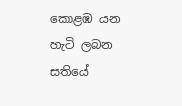කොළඹ යන හැටි ලබන සතියේ